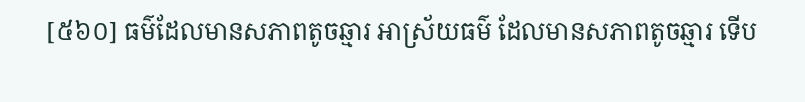[៥៦០] ធម៌ដែលមានសភាពតូចឆ្មារ អាស្រ័យធម៌ ដែលមានសភាពតូចឆ្មារ ទើប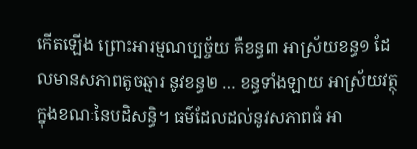កើតឡើង ព្រោះអារម្មណប្បច្ច័យ គឺខន្ធ៣ អាស្រ័យខន្ធ១ ដែលមានសភាពតូចឆ្មារ នូវខន្ធ២ … ខន្ធទាំងឡាយ អាស្រ័យវត្ថុ ក្នុងខណៈនៃបដិសន្ធិ។ ធម៌ដែលដល់នូវសភាពធំ អា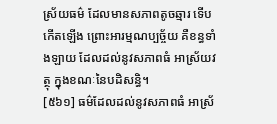ស្រ័យធម៌ ដែលមានសភាពតូចឆ្មារ ទើបកើតឡើង ព្រោះអារម្មណប្បច្ច័យ គឺខន្ធទាំងឡាយ ដែលដល់នូវសភាពធំ អាស្រ័យវត្ថុ ក្នុងខណៈនៃបដិសន្ធិ។
[៥៦១] ធម៌ដែលដល់នូវសភាពធំ អាស្រ័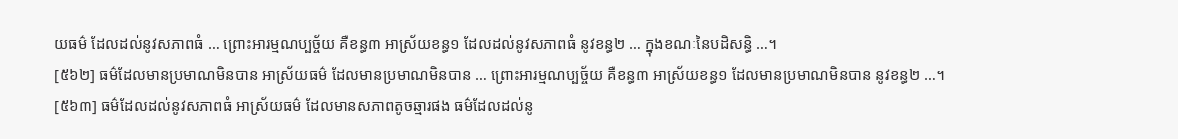យធម៌ ដែលដល់នូវសភាពធំ … ព្រោះអារម្មណប្បច្ច័យ គឺខន្ធ៣ អាស្រ័យខន្ធ១ ដែលដល់នូវសភាពធំ នូវខន្ធ២ … ក្នុងខណៈនៃបដិសន្ធិ …។
[៥៦២] ធម៌ដែលមានប្រមាណមិនបាន អាស្រ័យធម៌ ដែលមានប្រមាណមិនបាន … ព្រោះអារម្មណប្បច្ច័យ គឺខន្ធ៣ អាស្រ័យខន្ធ១ ដែលមានប្រមាណមិនបាន នូវខន្ធ២ …។
[៥៦៣] ធម៌ដែលដល់នូវសភាពធំ អាស្រ័យធម៌ ដែលមានសភាពតូចឆ្មារផង ធម៌ដែលដល់នូ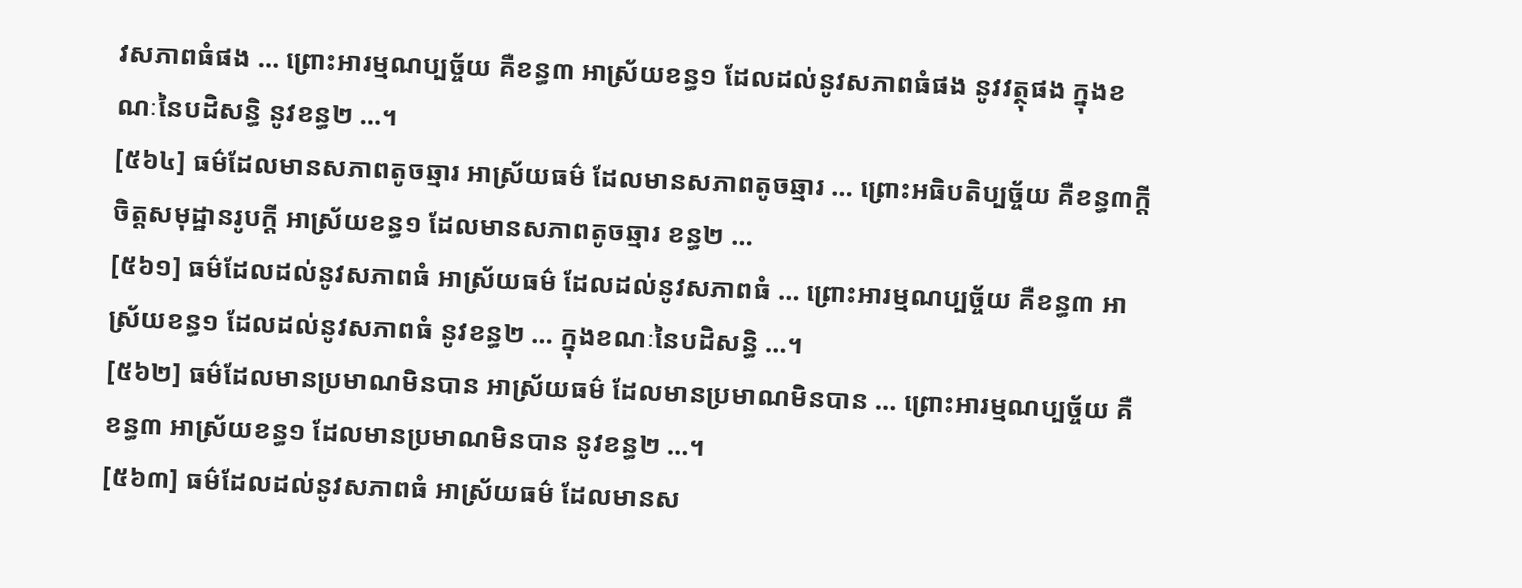វសភាពធំផង … ព្រោះអារម្មណប្បច្ច័យ គឺខន្ធ៣ អាស្រ័យខន្ធ១ ដែលដល់នូវសភាពធំផង នូវវត្ថុផង ក្នុងខណៈនៃបដិសន្ធិ នូវខន្ធ២ …។
[៥៦៤] ធម៌ដែលមានសភាពតូចឆ្មារ អាស្រ័យធម៌ ដែលមានសភាពតូចឆ្មារ … ព្រោះអធិបតិប្បច្ច័យ គឺខន្ធ៣ក្តី ចិត្តសមុដ្ឋានរូបក្តី អាស្រ័យខន្ធ១ ដែលមានសភាពតូចឆ្មារ ខន្ធ២ …
[៥៦១] ធម៌ដែលដល់នូវសភាពធំ អាស្រ័យធម៌ ដែលដល់នូវសភាពធំ … ព្រោះអារម្មណប្បច្ច័យ គឺខន្ធ៣ អាស្រ័យខន្ធ១ ដែលដល់នូវសភាពធំ នូវខន្ធ២ … ក្នុងខណៈនៃបដិសន្ធិ …។
[៥៦២] ធម៌ដែលមានប្រមាណមិនបាន អាស្រ័យធម៌ ដែលមានប្រមាណមិនបាន … ព្រោះអារម្មណប្បច្ច័យ គឺខន្ធ៣ អាស្រ័យខន្ធ១ ដែលមានប្រមាណមិនបាន នូវខន្ធ២ …។
[៥៦៣] ធម៌ដែលដល់នូវសភាពធំ អាស្រ័យធម៌ ដែលមានស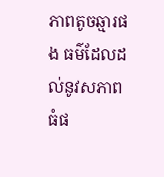ភាពតូចឆ្មារផង ធម៌ដែលដល់នូវសភាពធំផ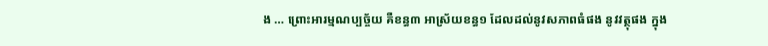ង … ព្រោះអារម្មណប្បច្ច័យ គឺខន្ធ៣ អាស្រ័យខន្ធ១ ដែលដល់នូវសភាពធំផង នូវវត្ថុផង ក្នុង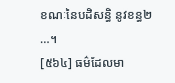ខណៈនៃបដិសន្ធិ នូវខន្ធ២ …។
[៥៦៤] ធម៌ដែលមា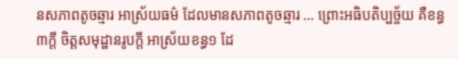នសភាពតូចឆ្មារ អាស្រ័យធម៌ ដែលមានសភាពតូចឆ្មារ … ព្រោះអធិបតិប្បច្ច័យ គឺខន្ធ៣ក្តី ចិត្តសមុដ្ឋានរូបក្តី អាស្រ័យខន្ធ១ ដែ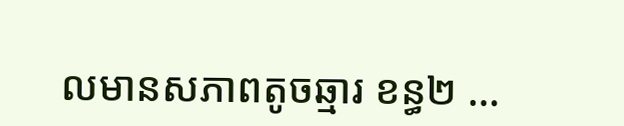លមានសភាពតូចឆ្មារ ខន្ធ២ …